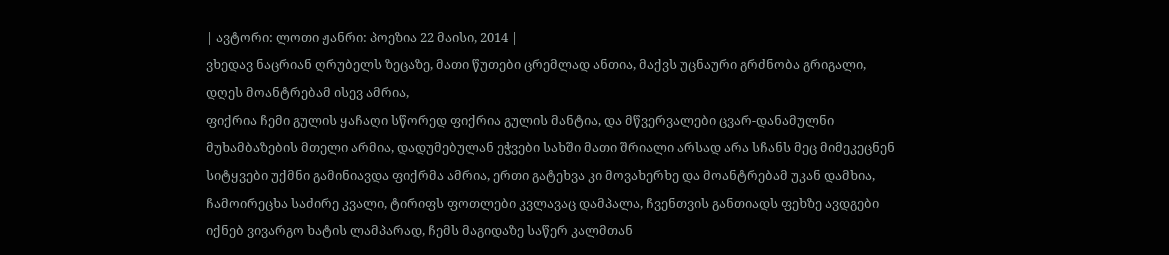| ავტორი: ლოთი ჟანრი: პოეზია 22 მაისი, 2014 |
ვხედავ ნაცრიან ღრუბელს ზეცაზე, მათი წუთები ცრემლად ანთია, მაქვს უცნაური გრძნობა გრიგალი, დღეს მოანტრებამ ისევ ამრია,
ფიქრია ჩემი გულის ყაჩაღი სწორედ ფიქრია გულის მანტია, და მწვერვალები ცვარ-დანამულნი მუხამბაზების მთელი არმია, დადუმებულან ეჭვები სახში მათი შრიალი არსად არა სჩანს მეც მიმეკეცნენ სიტყვები უქმნი გამინიავდა ფიქრმა ამრია, ერთი გატეხვა კი მოვახერხე და მოანტრებამ უკან დამხია, ჩამოირეცხა საძირე კვალი, ტირიფს ფოთლები კვლავაც დამპალა, ჩვენთვის განთიადს ფეხზე ავდგები იქნებ ვივარგო ხატის ლამპარად, ჩემს მაგიდაზე საწერ კალმთან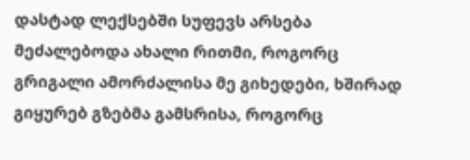დასტად ლექსებში სუფევს არსება მეძალებოდა ახალი რითმი, როგორც გრიგალი ამორძალისა მე გიხედები, ხშირად გიყურებ გზებმა გამსრისა, როგორც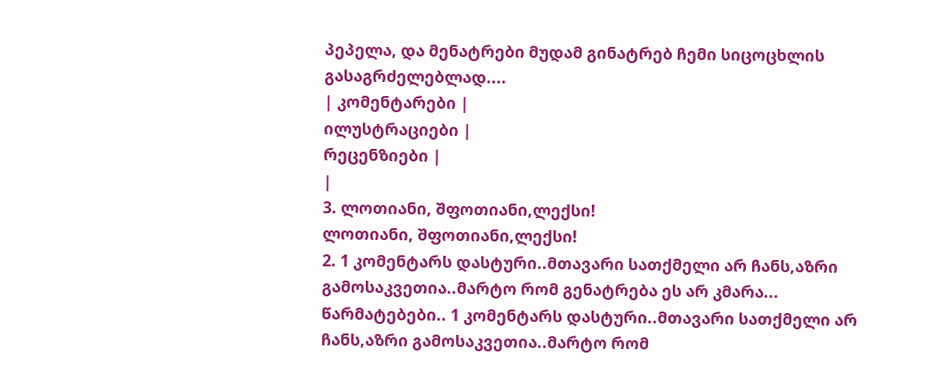პეპელა, და მენატრები მუდამ გინატრებ ჩემი სიცოცხლის გასაგრძელებლად....
| კომენტარები |
ილუსტრაციები |
რეცენზიები |
|
3. ლოთიანი, შფოთიანი,ლექსი!
ლოთიანი, შფოთიანი,ლექსი!
2. 1 კომენტარს დასტური..მთავარი სათქმელი არ ჩანს,აზრი გამოსაკვეთია..მარტო რომ გენატრება ეს არ კმარა... წარმატებები.. 1 კომენტარს დასტური..მთავარი სათქმელი არ ჩანს,აზრი გამოსაკვეთია..მარტო რომ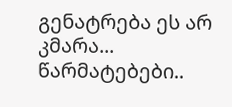გენატრება ეს არ კმარა... წარმატებები..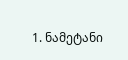1. ნამეტანი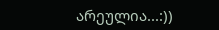არეულია...:))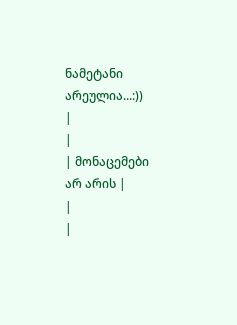ნამეტანი არეულია...:))
|
|
| მონაცემები არ არის |
|
|